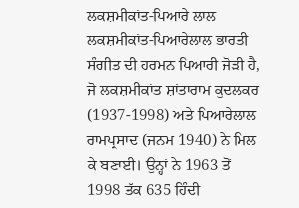ਲਕਸ਼ਮੀਕਾਂਤ-ਪਿਆਰੇ ਲਾਲ
ਲਕਸ਼ਮੀਕਾਂਤ-ਪਿਆਰੇਲਾਲ ਭਾਰਤੀ ਸੰਗੀਤ ਦੀ ਹਰਮਨ ਪਿਆਰੀ ਜੋੜੀ ਹੈ, ਜੋ ਲਕਸ਼ਮੀਕਾਂਤ ਸ਼ਾਂਤਾਰਾਮ ਕੁਦਲਕਰ (1937-1998) ਅਤੇ ਪਿਆਰੇਲਾਲ ਰਾਮਪ੍ਰਸਾਦ (ਜਨਮ 1940) ਨੇ ਮਿਲ ਕੇ ਬਣਾਈ। ਉਨ੍ਹਾਂ ਨੇ 1963 ਤੋਂ 1998 ਤੱਕ 635 ਹਿੰਦੀ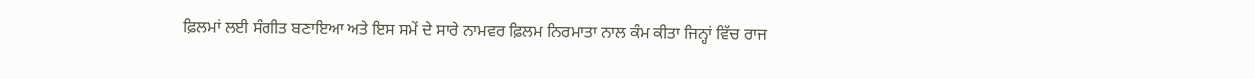ਫ਼ਿਲਮਾਂ ਲਈ ਸੰਗੀਤ ਬਣਾਇਆ ਅਤੇ ਇਸ ਸਮੇਂ ਦੇ ਸਾਰੇ ਨਾਮਵਰ ਫ਼ਿਲਮ ਨਿਰਮਾਤਾ ਨਾਲ ਕੰਮ ਕੀਤਾ ਜਿਨ੍ਹਾਂ ਵਿੱਚ ਰਾਜ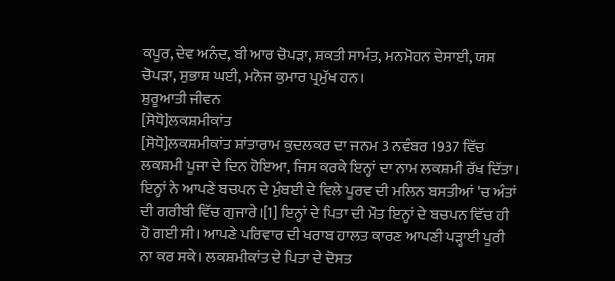ਕਪੂਰ, ਦੇਵ ਅਨੰਦ, ਬੀ ਆਰ ਚੋਪੜਾ, ਸ਼ਕਤੀ ਸਾਮੰਤ, ਮਨਮੋਹਨ ਦੇਸਾਈ, ਯਸ਼ ਚੋਪੜਾ, ਸੁਭਾਸ਼ ਘਈ, ਮਨੋਜ ਕੁਮਾਰ ਪ੍ਰਮੁੱਖ ਹਨ।
ਸ਼ੁਰੂਆਤੀ ਜੀਵਨ
[ਸੋਧੋ]ਲਕਸ਼ਮੀਕਾਂਤ
[ਸੋਧੋ]ਲਕਸ਼ਮੀਕਾਂਤ ਸ਼ਾਂਤਾਰਾਮ ਕੁਦਲਕਰ ਦਾ ਜਨਮ 3 ਨਵੰਬਰ 1937 ਵਿੱਚ ਲਕਸ਼ਮੀ ਪੂਜਾ ਦੇ ਦਿਨ ਹੋਇਆ, ਜਿਸ ਕਰਕੇ ਇਨ੍ਹਾਂ ਦਾ ਨਾਮ ਲਕਸ਼ਮੀ ਰੱਖ ਦਿੱਤਾ। ਇਨ੍ਹਾਂ ਨੇ ਆਪਣੇ ਬਚਪਨ ਦੇ ਮੁੰਬਈ ਦੇ ਵਿਲੇ ਪੂਰਵ ਦੀ ਮਲਿਨ ਬਸਤੀਆਂ 'ਚ ਅੰਤਾਂ ਦੀ ਗਰੀਬੀ ਵਿੱਚ ਗੁਜਾਰੇ।[1] ਇਨ੍ਹਾਂ ਦੇ ਪਿਤਾ ਦੀ ਮੌਤ ਇਨ੍ਹਾਂ ਦੇ ਬਚਪਨ ਵਿੱਚ ਹੀ ਹੋ ਗਈ ਸੀ। ਆਪਣੇ ਪਰਿਵਾਰ ਦੀ ਖਰਾਬ ਹਾਲਤ ਕਾਰਣ ਆਪਣੀ ਪੜ੍ਹਾਈ ਪੂਰੀ ਨਾ ਕਰ ਸਕੇ। ਲਕਸ਼ਮੀਕਾਂਤ ਦੇ ਪਿਤਾ ਦੇ ਦੋਸਤ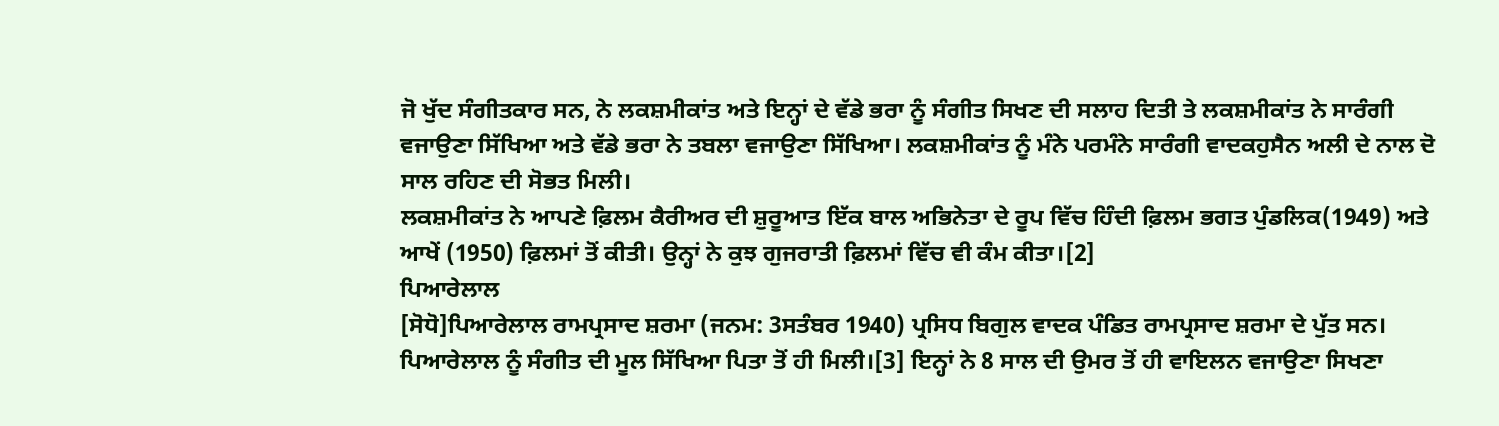ਜੋ ਖੁੱਦ ਸੰਗੀਤਕਾਰ ਸਨ, ਨੇ ਲਕਸ਼ਮੀਕਾਂਤ ਅਤੇ ਇਨ੍ਹਾਂ ਦੇ ਵੱਡੇ ਭਰਾ ਨੂੰ ਸੰਗੀਤ ਸਿਖਣ ਦੀ ਸਲਾਹ ਦਿਤੀ ਤੇ ਲਕਸ਼ਮੀਕਾਂਤ ਨੇ ਸਾਰੰਗੀ ਵਜਾਉਣਾ ਸਿੱਖਿਆ ਅਤੇ ਵੱਡੇ ਭਰਾ ਨੇ ਤਬਲਾ ਵਜਾਉਣਾ ਸਿੱਖਿਆ। ਲਕਸ਼ਮੀਕਾਂਤ ਨੂੰ ਮੰਨੇ ਪਰਮੰਨੇ ਸਾਰੰਗੀ ਵਾਦਕਹੁਸੈਨ ਅਲੀ ਦੇ ਨਾਲ ਦੋ ਸਾਲ ਰਹਿਣ ਦੀ ਸੋਭਤ ਮਿਲੀ।
ਲਕਸ਼ਮੀਕਾਂਤ ਨੇ ਆਪਣੇ ਫ਼ਿਲਮ ਕੈਰੀਅਰ ਦੀ ਸ਼ੁਰੂਆਤ ਇੱਕ ਬਾਲ ਅਭਿਨੇਤਾ ਦੇ ਰੂਪ ਵਿੱਚ ਹਿੰਦੀ ਫ਼ਿਲਮ ਭਗਤ ਪੁੰਡਲਿਕ(1949) ਅਤੇ ਆਖੇਂ (1950) ਫ਼ਿਲਮਾਂ ਤੋਂ ਕੀਤੀ। ਉਨ੍ਹਾਂ ਨੇ ਕੁਝ ਗੁਜਰਾਤੀ ਫ਼ਿਲਮਾਂ ਵਿੱਚ ਵੀ ਕੰਮ ਕੀਤਾ।[2]
ਪਿਆਰੇਲਾਲ
[ਸੋਧੋ]ਪਿਆਰੇਲਾਲ ਰਾਮਪ੍ਰਸਾਦ ਸ਼ਰਮਾ (ਜਨਮ: 3ਸਤੰਬਰ 1940) ਪ੍ਰਸਿਧ ਬਿਗੁਲ ਵਾਦਕ ਪੰਡਿਤ ਰਾਮਪ੍ਰਸਾਦ ਸ਼ਰਮਾ ਦੇ ਪੁੱਤ ਸਨ। ਪਿਆਰੇਲਾਲ ਨੂੰ ਸੰਗੀਤ ਦੀ ਮੂਲ ਸਿੱਖਿਆ ਪਿਤਾ ਤੋਂ ਹੀ ਮਿਲੀ।[3] ਇਨ੍ਹਾਂ ਨੇ 8 ਸਾਲ ਦੀ ਉਮਰ ਤੋਂ ਹੀ ਵਾਇਲਨ ਵਜਾਉਣਾ ਸਿਖਣਾ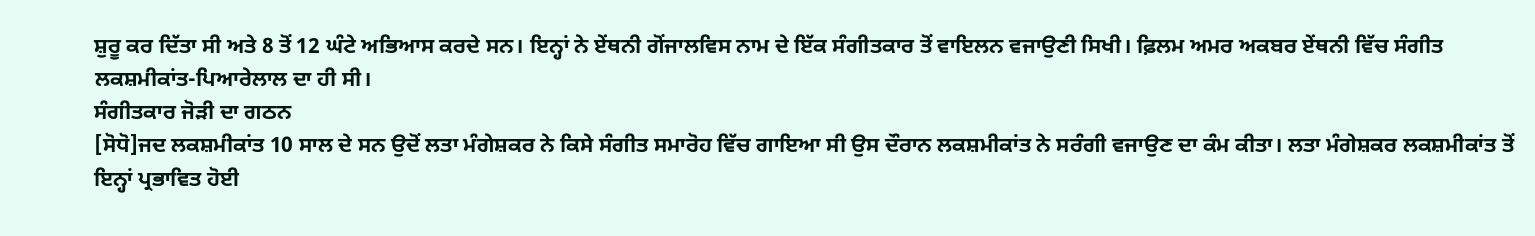ਸ਼ੁਰੂ ਕਰ ਦਿੱਤਾ ਸੀ ਅਤੇ 8 ਤੋਂ 12 ਘੰਟੇ ਅਭਿਆਸ ਕਰਦੇ ਸਨ। ਇਨ੍ਹਾਂ ਨੇ ਏਂਥਨੀ ਗੋਂਜਾਲਵਿਸ ਨਾਮ ਦੇ ਇੱਕ ਸੰਗੀਤਕਾਰ ਤੋਂ ਵਾਇਲਨ ਵਜਾਉਣੀ ਸਿਖੀ। ਫ਼ਿਲਮ ਅਮਰ ਅਕਬਰ ਏਂਥਨੀ ਵਿੱਚ ਸੰਗੀਤ ਲਕਸ਼ਮੀਕਾਂਤ-ਪਿਆਰੇਲਾਲ ਦਾ ਹੀ ਸੀ।
ਸੰਗੀਤਕਾਰ ਜੋੜੀ ਦਾ ਗਠਨ
[ਸੋਧੋ]ਜਦ ਲਕਸ਼ਮੀਕਾਂਤ 10 ਸਾਲ ਦੇ ਸਨ ਉਦੋਂ ਲਤਾ ਮੰਗੇਸ਼ਕਰ ਨੇ ਕਿਸੇ ਸੰਗੀਤ ਸਮਾਰੋਹ ਵਿੱਚ ਗਾਇਆ ਸੀ ਉਸ ਦੌਰਾਨ ਲਕਸ਼ਮੀਕਾਂਤ ਨੇ ਸਰੰਗੀ ਵਜਾਉਣ ਦਾ ਕੰਮ ਕੀਤਾ। ਲਤਾ ਮੰਗੇਸ਼ਕਰ ਲਕਸ਼ਮੀਕਾਂਤ ਤੋਂ ਇਨ੍ਹਾਂ ਪ੍ਰਭਾਵਿਤ ਹੋਈ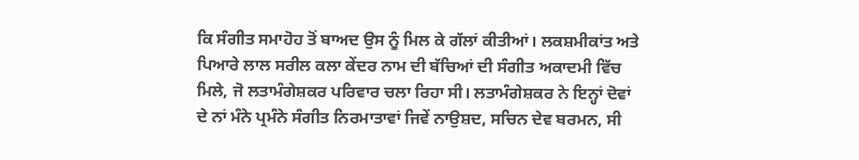ਕਿ ਸੰਗੀਤ ਸਮਾਹੋਹ ਤੋਂ ਬਾਅਦ ਉਸ ਨੂੰ ਮਿਲ ਕੇ ਗੱਲਾਂ ਕੀਤੀਆਂ। ਲਕਸ਼ਮੀਕਾਂਤ ਅਤੇ ਪਿਆਰੇ ਲਾਲ ਸਰੀਲ ਕਲਾ ਕੇਂਦਰ ਨਾਮ ਦੀ ਬੱਚਿਆਂ ਦੀ ਸੰਗੀਤ ਅਕਾਦਮੀ ਵਿੱਚ ਮਿਲੇ, ਜੋ ਲਤਾਮੰਗੇਸ਼ਕਰ ਪਰਿਵਾਰ ਚਲਾ ਰਿਹਾ ਸੀ। ਲਤਾਮੰਗੇਸ਼ਕਰ ਨੇ ਇਨ੍ਹਾਂ ਦੋਵਾਂ ਦੇ ਨਾਂ ਮੰਨੇ ਪ੍ਰਮੰਨੇ ਸੰਗੀਤ ਨਿਰਮਾਤਾਵਾਂ ਜਿਵੇਂ ਨਾਉਸ਼ਦ, ਸਚਿਨ ਦੇਵ ਬਰਮਨ, ਸੀ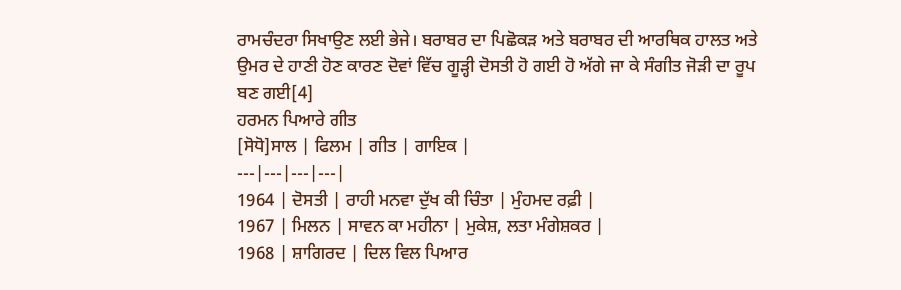ਰਾਮਚੰਦਰਾ ਸਿਖਾਉਣ ਲਈ ਭੇਜੇ। ਬਰਾਬਰ ਦਾ ਪਿਛੋਕੜ ਅਤੇ ਬਰਾਬਰ ਦੀ ਆਰਥਿਕ ਹਾਲਤ ਅਤੇ ਉਮਰ ਦੇ ਹਾਣੀ ਹੋਣ ਕਾਰਣ ਦੋਵਾਂ ਵਿੱਚ ਗੂੜ੍ਹੀ ਦੋਸਤੀ ਹੋ ਗਈ ਹੋ ਅੱਗੇ ਜਾ ਕੇ ਸੰਗੀਤ ਜੋੜੀ ਦਾ ਰੂਪ ਬਣ ਗਈ[4]
ਹਰਮਨ ਪਿਆਰੇ ਗੀਤ
[ਸੋਧੋ]ਸਾਲ | ਫਿਲਮ | ਗੀਤ | ਗਾਇਕ |
---|---|---|---|
1964 | ਦੋਸਤੀ | ਰਾਹੀ ਮਨਵਾ ਦੁੱਖ ਕੀ ਚਿੰਤਾ | ਮੁੰਹਮਦ ਰਫ਼ੀ |
1967 | ਮਿਲਨ | ਸਾਵਨ ਕਾ ਮਹੀਨਾ | ਮੁਕੇਸ਼, ਲਤਾ ਮੰਗੇਸ਼ਕਰ |
1968 | ਸ਼ਾਗਿਰਦ | ਦਿਲ ਵਿਲ ਪਿਆਰ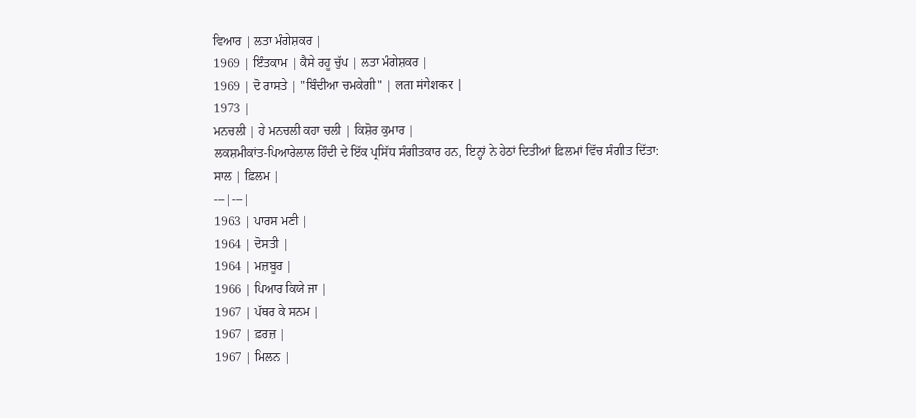ਵਿਆਰ | ਲਤਾ ਮੰਗੇਸ਼ਕਰ |
1969 | ਇੰਤਕਾਮ | ਕੈਸੇ ਰਹੂ ਚੁੱਪ | ਲਤਾ ਮੰਗੇਸ਼ਕਰ |
1969 | ਦੋ ਰਾਸਤੇ | "ਬਿੰਦੀਆ ਚਮਕੇਗੀ" | लता मंगेशकर |
1973 |
ਮਨਚਲੀ | ਹੇ ਮਨਚਲੀ ਕਹਾ ਚਲੀ | ਕਿਸ਼ੋਰ ਕੁਮਾਰ |
ਲਕਸ਼ਮੀਕਾਂਤ-ਪਿਆਰੇਲਾਲ ਹਿੰਦੀ ਦੇ ਇੱਕ ਪ੍ਰਸਿੱਧ ਸੰਗੀਤਕਾਰ ਹਨ, ਇਨ੍ਹਾਂ ਨੇ ਹੇਠਾਂ ਦਿਤੀਆਂ ਫ਼ਿਲਮਾਂ ਵਿੱਚ ਸੰਗੀਤ ਦਿੱਤਾ:
ਸਾਲ | ਫ਼ਿਲਮ |
---|---|
1963 | ਪਾਰਸ ਮਣੀ |
1964 | ਦੋਸਤੀ |
1964 | ਮਜ਼ਬੂਰ |
1966 | ਪਿਆਰ ਕਿਯੇ ਜਾ |
1967 | ਪੱਥਰ ਕੇ ਸਨਮ |
1967 | ਫ਼ਰਜ਼ |
1967 | ਮਿਲਨ |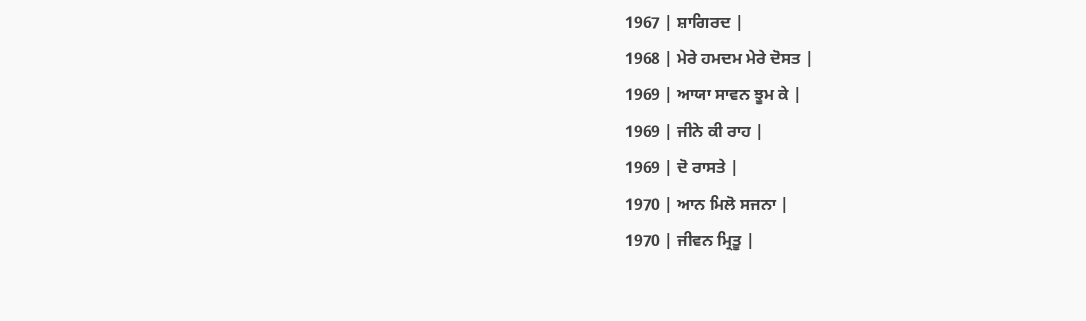1967 | ਸ਼ਾਗਿਰਦ |
1968 | ਮੇਰੇ ਹਮਦਮ ਮੇਰੇ ਦੋਸਤ |
1969 | ਆਯਾ ਸਾਵਨ ਝੂਮ ਕੇ |
1969 | ਜੀਨੇ ਕੀ ਰਾਹ |
1969 | ਦੋ ਰਾਸਤੇ |
1970 | ਆਨ ਮਿਲੋ ਸਜਨਾ |
1970 | ਜੀਵਨ ਮ੍ਰਿਤੂ |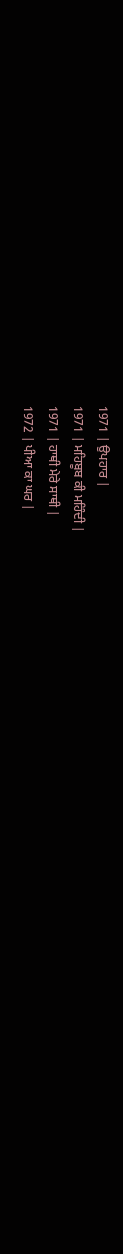1971 | ਉਪਹਾਰ |
1971 | ਮਹਿਬੂਬ ਕੀ ਮਹਿੰਦੀ |
1971 | ਹਾਥੀ ਮੇਰੇ ਸਾਥੀ |
1972 | ਪੀਆ ਕਾ ਘਰ |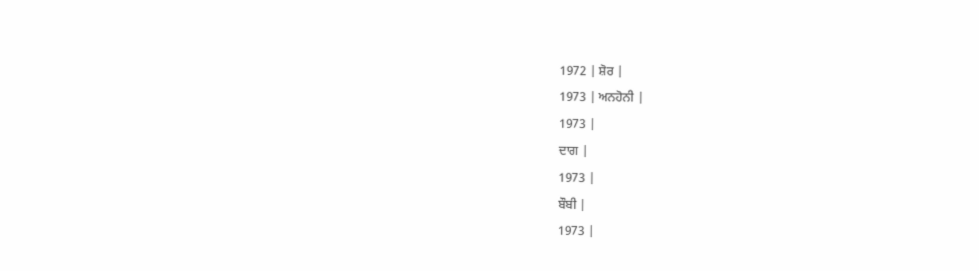1972 | ਸ਼ੋਰ |
1973 | ਅਨਹੋਨੀ |
1973 |
ਦਾਗ |
1973 |
ਬੌਬੀ |
1973 |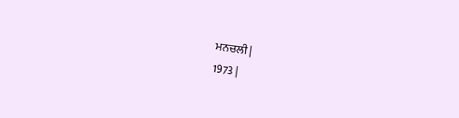ਮਨਚਲੀ |
1973 |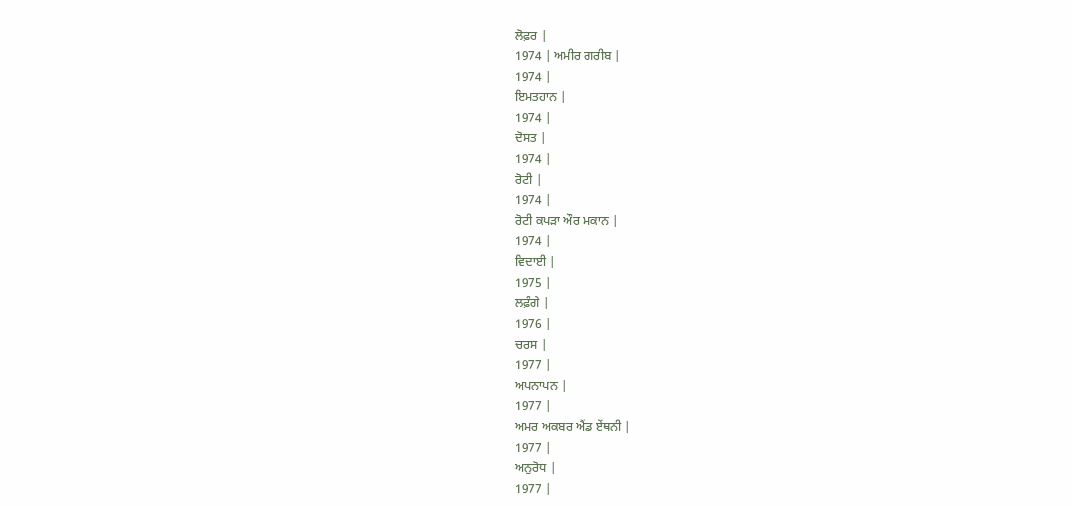ਲੋਫ਼ਰ |
1974 | ਅਮੀਰ ਗਰੀਬ |
1974 |
ਇਮਤਹਾਨ |
1974 |
ਦੋਸਤ |
1974 |
ਰੋਟੀ |
1974 |
ਰੋਟੀ ਕਪੜਾ ਔਰ ਮਕਾਨ |
1974 |
ਵਿਦਾਈ |
1975 |
ਲਫ਼ੰਗੇ |
1976 |
ਚਰਸ |
1977 |
ਅਪਨਾਪਨ |
1977 |
ਅਮਰ ਅਕਬਰ ਐਂਡ ਏਂਥਨੀ |
1977 |
ਅਨੁਰੋਧ |
1977 |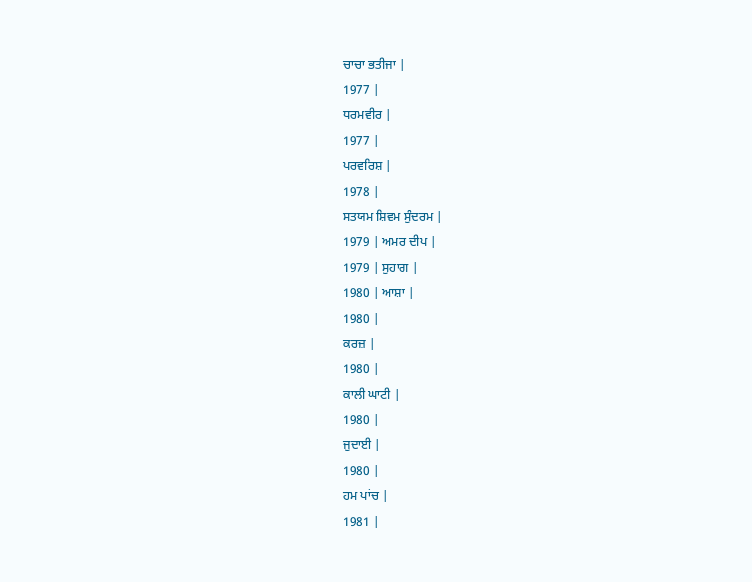ਚਾਚਾ ਭਤੀਜਾ |
1977 |
ਧਰਮਵੀਰ |
1977 |
ਪਰਵਰਿਸ਼ |
1978 |
ਸਤਯਮ ਸ਼ਿਵਮ ਸੁੰਦਰਮ |
1979 | ਅਮਰ ਦੀਪ |
1979 | ਸੁਹਾਗ |
1980 | ਆਸ਼ਾ |
1980 |
ਕਰਜ਼ |
1980 |
ਕਾਲੀ ਘਾਟੀ |
1980 |
ਜੁਦਾਈ |
1980 |
ਹਮ ਪਾਂਚ |
1981 |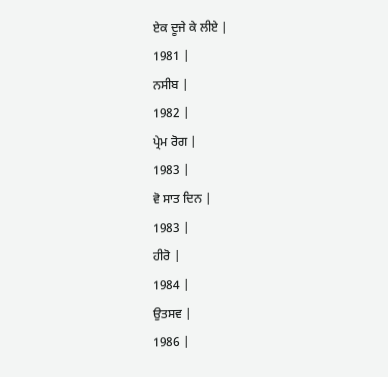ਏਕ ਦੂਜੇ ਕੇ ਲੀਏ |
1981 |
ਨਸੀਬ |
1982 |
ਪ੍ਰੇਮ ਰੋਗ |
1983 |
ਵੋ ਸਾਤ ਦਿਨ |
1983 |
ਹੀਰੋ |
1984 |
ਉਤਸਵ |
1986 |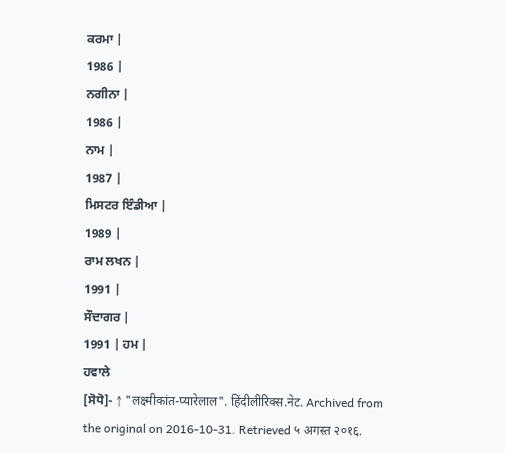ਕਰਮਾ |
1986 |
ਨਗੀਨਾ |
1986 |
ਨਾਮ |
1987 |
ਮਿਸਟਰ ਇੰਡੀਆ |
1989 |
ਰਾਮ ਲਖਨ |
1991 |
ਸੌਦਾਗਰ |
1991 | ਹਮ |
ਹਵਾਲੇ
[ਸੋਧੋ]- ↑ "लक्ष्मीकांत-प्यारेलाल". हिंदीलीरिक्स.नेट. Archived from the original on 2016-10-31. Retrieved ५ अगस्त २०१६.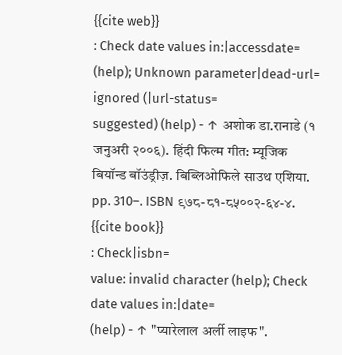{{cite web}}
: Check date values in:|accessdate=
(help); Unknown parameter|dead-url=
ignored (|url-status=
suggested) (help) - ↑ अशोक डा.रानाडे (१ जनुअरी २००६). हिंदी फिल्म गीत: म्यूजिक बियॉन्ड बॉउंड्रीज़. बिब्लिओफिले साउथ एशिया. pp. 310–. ISBN ९७८-८१-८५००२-६४-४.
{{cite book}}
: Check|isbn=
value: invalid character (help); Check date values in:|date=
(help) - ↑ "प्यारेलाल अर्ली लाइफ".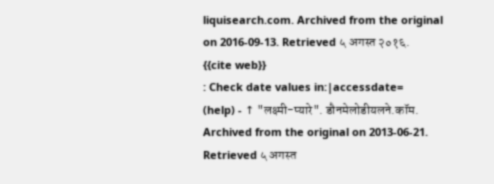liquisearch.com. Archived from the original on 2016-09-13. Retrieved ५ अगस्त २०१६.
{{cite web}}
: Check date values in:|accessdate=
(help) - ↑ "लक्ष्मी-प्यारे". डौनमेलोडीयलने.कॉम. Archived from the original on 2013-06-21. Retrieved ५ अगस्त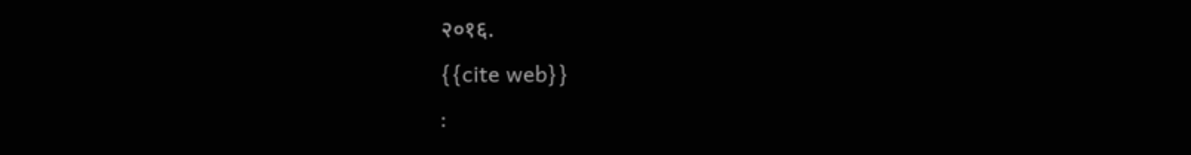२०१६.
{{cite web}}
: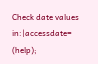Check date values in:|accessdate=
(help);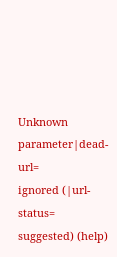Unknown parameter|dead-url=
ignored (|url-status=
suggested) (help)